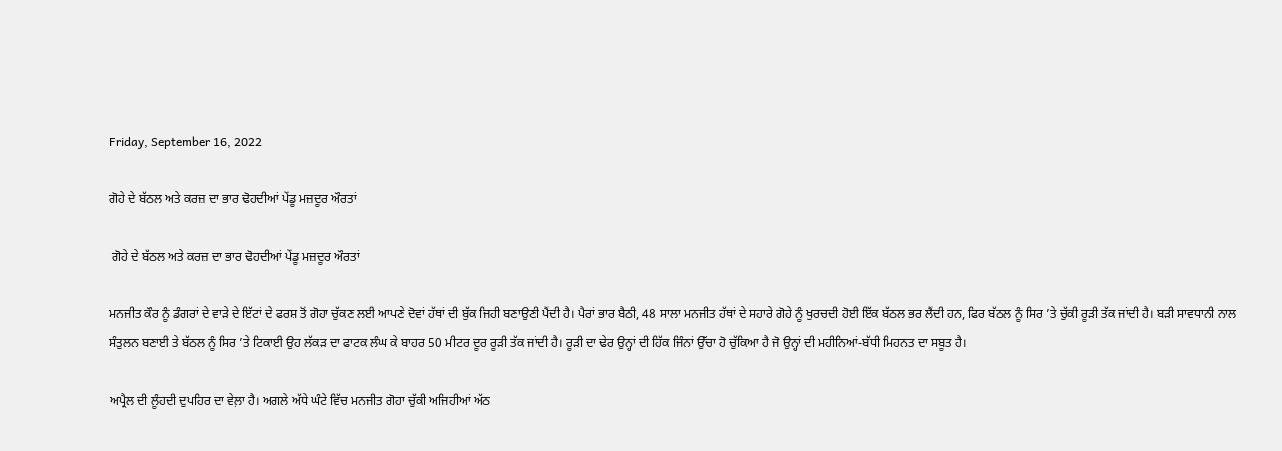Friday, September 16, 2022

ਗੋਹੇ ਦੇ ਬੱਠਲ ਅਤੇ ਕਰਜ਼ ਦਾ ਭਾਰ ਢੋਹਦੀਆਂ ਪੇਂਡੂ ਮਜ਼ਦੂਰ ਔਰਤਾਂ

 ਗੋਹੇ ਦੇ ਬੱਠਲ ਅਤੇ ਕਰਜ਼ ਦਾ ਭਾਰ ਢੋਹਦੀਆਂ ਪੇਂਡੂ ਮਜ਼ਦੂਰ ਔਰਤਾਂ

ਮਨਜੀਤ ਕੌਰ ਨੂੰ ਡੰਗਰਾਂ ਦੇ ਵਾੜੇ ਦੇ ਇੱਟਾਂ ਦੇ ਫਰਸ਼ ਤੋਂ ਗੋਹਾ ਚੁੱਕਣ ਲਈ ਆਪਣੇ ਦੋਵਾਂ ਹੱਥਾਂ ਦੀ ਬੁੱਕ ਜਿਹੀ ਬਣਾਉਣੀ ਪੈਂਦੀ ਹੈ। ਪੈਰਾਂ ਭਾਰ ਬੈਠੀ, 48 ਸਾਲਾ ਮਨਜੀਤ ਹੱਥਾਂ ਦੇ ਸਹਾਰੇ ਗੋਹੇ ਨੂੰ ਖੁਰਚਦੀ ਹੋਈ ਇੱਕ ਬੱਠਲ ਭਰ ਲੈਂਦੀ ਹਨ, ਫਿਰ ਬੱਠਲ ਨੂੰ ਸਿਰ ’ਤੇ ਚੁੱਕੀ ਰੂੜੀ ਤੱਕ ਜਾਂਦੀ ਹੈ। ਬੜੀ ਸਾਵਧਾਨੀ ਨਾਲ ਸੰਤੁਲਨ ਬਣਾਈ ਤੇ ਬੱਠਲ ਨੂੰ ਸਿਰ ’ਤੇ ਟਿਕਾਈ ਉਹ ਲੱਕੜ ਦਾ ਫਾਟਕ ਲੰਘ ਕੇ ਬਾਹਰ 50 ਮੀਟਰ ਦੂਰ ਰੂੜੀ ਤੱਕ ਜਾਂਦੀ ਹੈ। ਰੂੜੀ ਦਾ ਢੇਰ ਉਨ੍ਹਾਂ ਦੀ ਹਿੱਕ ਜਿੰਨਾਂ ਉੱਚਾ ਹੋ ਚੁੱਕਿਆ ਹੈ ਜੋ ਉਨ੍ਹਾਂ ਦੀ ਮਹੀਨਿਆਂ-ਬੱਧੀ ਮਿਹਨਤ ਦਾ ਸਬੂਤ ਹੈ।

ਅਪ੍ਰੈਲ ਦੀ ਲੂੰਹਦੀ ਦੁਪਹਿਰ ਦਾ ਵੇਲ਼ਾ ਹੈ। ਅਗਲੇ ਅੱਧੇ ਘੰਟੇ ਵਿੱਚ ਮਨਜੀਤ ਗੋਹਾ ਚੁੱਕੀ ਅਜਿਹੀਆਂ ਅੱਠ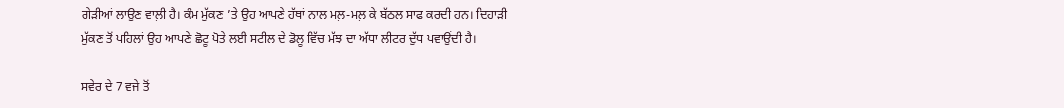ਗੇੜੀਆਂ ਲਾਉਣ ਵਾਲ਼ੀ ਹੈ। ਕੰਮ ਮੁੱਕਣ ’ਤੇ ਉਹ ਆਪਣੇ ਹੱਥਾਂ ਨਾਲ ਮਲ਼-ਮਲ਼ ਕੇ ਬੱਠਲ ਸਾਫ ਕਰਦੀ ਹਨ। ਦਿਹਾੜੀ ਮੁੱਕਣ ਤੋਂ ਪਹਿਲਾਂ ਉਹ ਆਪਣੇ ਛੋਟੂ ਪੋਤੇ ਲਈ ਸਟੀਲ ਦੇ ਡੋਲੂ ਵਿੱਚ ਮੱਝ ਦਾ ਅੱਧਾ ਲੀਟਰ ਦੁੱਧ ਪਵਾਉਂਦੀ ਹੈ।

ਸਵੇਰ ਦੇ 7 ਵਜੇ ਤੋਂ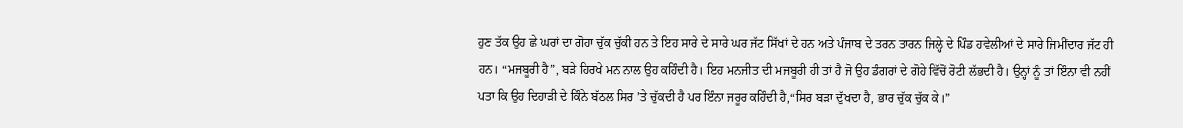ਹੁਣ ਤੱਕ ਉਹ ਛੇ ਘਰਾਂ ਦਾ ਗੋਹਾ ਚੁੱਕ ਚੁੱਕੀ ਹਨ ਤੇ ਇਹ ਸਾਰੇ ਦੇ ਸਾਰੇ ਘਰ ਜੱਟ ਸਿੱਖਾਂ ਦੇ ਹਨ ਅਤੇ ਪੰਜਾਬ ਦੇ ਤਰਨ ਤਾਰਨ ਜਿਲ੍ਹੇ ਦੇ ਪਿੰਡ ਹਵੇਲੀਆਂ ਦੇ ਸਾਰੇ ਜਿਮੀਂਦਾਰ ਜੱਟ ਹੀ ਹਨ। “ਮਜਬੂਰੀ ਹੈ”, ਬੜੇ ਹਿਰਖੇ ਮਨ ਨਾਲ ਉਹ ਕਹਿੰਦੀ ਹੈ। ਇਹ ਮਨਜੀਤ ਦੀ ਮਜਬੂਰੀ ਹੀ ਤਾਂ ਹੈ ਜੋ ਉਹ ਡੰਗਰਾਂ ਦੇ ਗੋਹੇ ਵਿੱਚੋਂ ਰੋਟੀ ਲੱਭਦੀ ਹੈ। ਉਨ੍ਹਾਂ ਨੂੰ ਤਾਂ ਇੰਨਾ ਵੀ ਨਹੀਂ ਪਤਾ ਕਿ ਉਹ ਦਿਹਾੜੀ ਦੇ ਕਿੰਨੇ ਬੱਠਲ ਸਿਰ ’ਤੇ ਚੁੱਕਦੀ ਹੈ ਪਰ ਇੰਨਾ ਜਰੂਰ ਕਹਿੰਦੀ ਹੈ,“ਸਿਰ ਬੜਾ ਦੁੱਖਦਾ ਹੈ, ਭਾਰ ਚੁੱਕ ਚੁੱਕ ਕੇ।”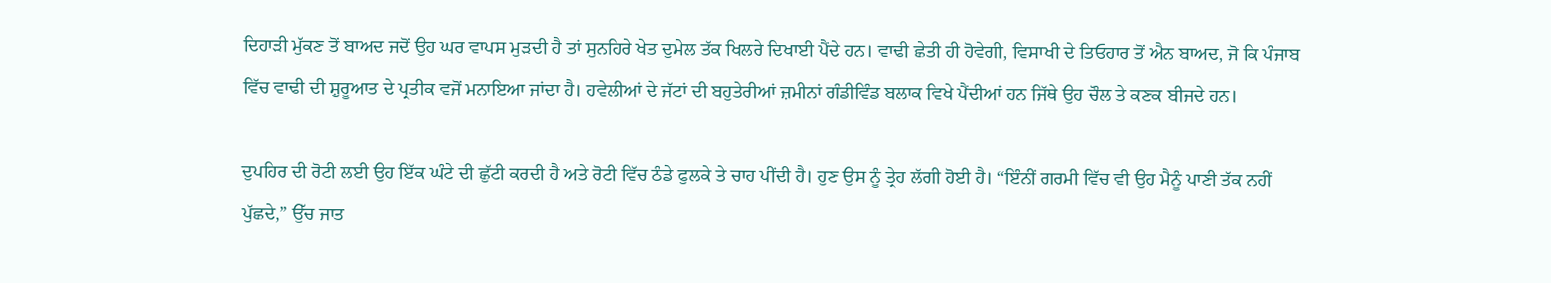ਦਿਹਾੜੀ ਮੁੱਕਣ ਤੋਂ ਬਾਅਦ ਜਦੋਂ ਉਹ ਘਰ ਵਾਪਸ ਮੁੜਦੀ ਹੈ ਤਾਂ ਸੁਨਹਿਰੇ ਖੇਤ ਦੁਮੇਲ ਤੱਕ ਖਿਲਰੇ ਦਿਖਾਈ ਪੈਂਦੇ ਹਨ। ਵਾਢੀ ਛੇਤੀ ਹੀ ਹੋਵੇਗੀ, ਵਿਸਾਖੀ ਦੇ ਤਿਓਹਾਰ ਤੋਂ ਐਨ ਬਾਅਦ, ਜੋ ਕਿ ਪੰਜਾਬ ਵਿੱਚ ਵਾਢੀ ਦੀ ਸ਼ੁਰੂਆਤ ਦੇ ਪ੍ਰਤੀਕ ਵਜੋਂ ਮਨਾਇਆ ਜਾਂਦਾ ਹੈ। ਹਵੇਲੀਆਂ ਦੇ ਜੱਟਾਂ ਦੀ ਬਹੁਤੇਰੀਆਂ ਜ਼ਮੀਨਾਂ ਗੰਡੀਵਿੰਡ ਬਲਾਕ ਵਿਖੇ ਪੈਂਦੀਆਂ ਹਨ ਜਿੱਥੇ ਉਹ ਚੌਲ ਤੇ ਕਣਕ ਬੀਜਦੇ ਹਨ।

ਦੁਪਹਿਰ ਦੀ ਰੋਟੀ ਲਈ ਉਹ ਇੱਕ ਘੰਟੇ ਦੀ ਛੁੱਟੀ ਕਰਦੀ ਹੈ ਅਤੇ ਰੋਟੀ ਵਿੱਚ ਠੰਡੇ ਫੁਲਕੇ ਤੇ ਚਾਹ ਪੀਂਦੀ ਹੈ। ਹੁਣ ਉਸ ਨੂੰ ਤ੍ਰੇਹ ਲੱਗੀ ਹੋਈ ਹੈ। “ਇੰਨੀਂ ਗਰਮੀ ਵਿੱਚ ਵੀ ਉਹ ਮੈਨੂੰ ਪਾਣੀ ਤੱਕ ਨਹੀਂ ਪੁੱਛਦੇ,” ਉੱਚ ਜਾਤ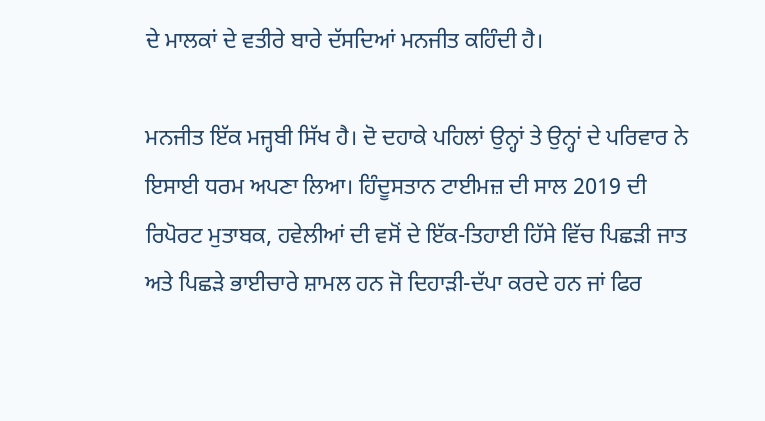ਦੇ ਮਾਲਕਾਂ ਦੇ ਵਤੀਰੇ ਬਾਰੇ ਦੱਸਦਿਆਂ ਮਨਜੀਤ ਕਹਿੰਦੀ ਹੈ।

ਮਨਜੀਤ ਇੱਕ ਮਜ੍ਹਬੀ ਸਿੱਖ ਹੈ। ਦੋ ਦਹਾਕੇ ਪਹਿਲਾਂ ਉਨ੍ਹਾਂ ਤੇ ਉਨ੍ਹਾਂ ਦੇ ਪਰਿਵਾਰ ਨੇ ਇਸਾਈ ਧਰਮ ਅਪਣਾ ਲਿਆ। ਹਿੰਦੂਸਤਾਨ ਟਾਈਮਜ਼ ਦੀ ਸਾਲ 2019 ਦੀ ਰਿਪੋਰਟ ਮੁਤਾਬਕ, ਹਵੇਲੀਆਂ ਦੀ ਵਸੋਂ ਦੇ ਇੱਕ-ਤਿਹਾਈ ਹਿੱਸੇ ਵਿੱਚ ਪਿਛੜੀ ਜਾਤ ਅਤੇ ਪਿਛੜੇ ਭਾਈਚਾਰੇ ਸ਼ਾਮਲ ਹਨ ਜੋ ਦਿਹਾੜੀ-ਦੱਪਾ ਕਰਦੇ ਹਨ ਜਾਂ ਫਿਰ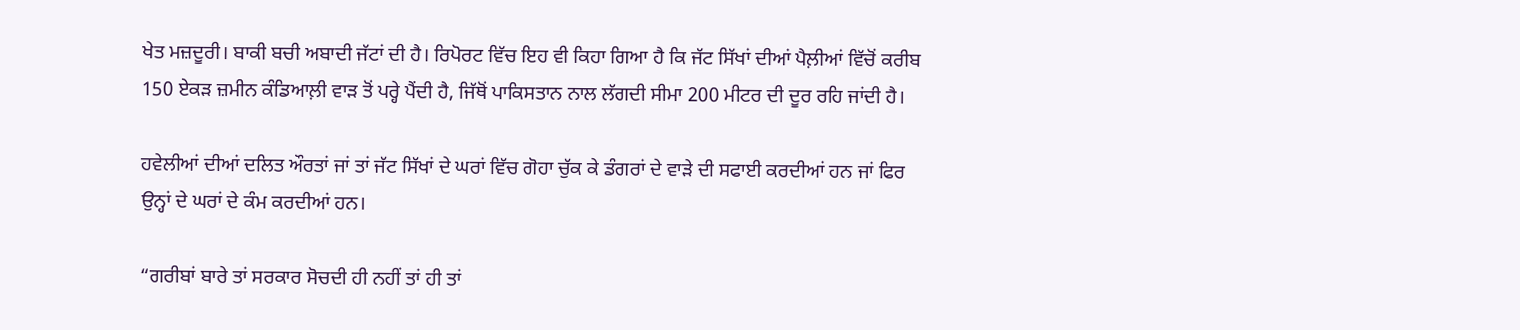ਖੇਤ ਮਜ਼ਦੂਰੀ। ਬਾਕੀ ਬਚੀ ਅਬਾਦੀ ਜੱਟਾਂ ਦੀ ਹੈ। ਰਿਪੋਰਟ ਵਿੱਚ ਇਹ ਵੀ ਕਿਹਾ ਗਿਆ ਹੈ ਕਿ ਜੱਟ ਸਿੱਖਾਂ ਦੀਆਂ ਪੈਲ਼ੀਆਂ ਵਿੱਚੋਂ ਕਰੀਬ 150 ਏਕੜ ਜ਼ਮੀਨ ਕੰਡਿਆਲ਼ੀ ਵਾੜ ਤੋਂ ਪਰ੍ਹੇ ਪੈਂਦੀ ਹੈ, ਜਿੱਥੋਂ ਪਾਕਿਸਤਾਨ ਨਾਲ ਲੱਗਦੀ ਸੀਮਾ 200 ਮੀਟਰ ਦੀ ਦੂਰ ਰਹਿ ਜਾਂਦੀ ਹੈ।

ਹਵੇਲੀਆਂ ਦੀਆਂ ਦਲਿਤ ਔਰਤਾਂ ਜਾਂ ਤਾਂ ਜੱਟ ਸਿੱਖਾਂ ਦੇ ਘਰਾਂ ਵਿੱਚ ਗੋਹਾ ਚੁੱਕ ਕੇ ਡੰਗਰਾਂ ਦੇ ਵਾੜੇ ਦੀ ਸਫਾਈ ਕਰਦੀਆਂ ਹਨ ਜਾਂ ਫਿਰ ਉਨ੍ਹਾਂ ਦੇ ਘਰਾਂ ਦੇ ਕੰਮ ਕਰਦੀਆਂ ਹਨ।

“ਗਰੀਬਾਂ ਬਾਰੇ ਤਾਂ ਸਰਕਾਰ ਸੋਚਦੀ ਹੀ ਨਹੀਂ ਤਾਂ ਹੀ ਤਾਂ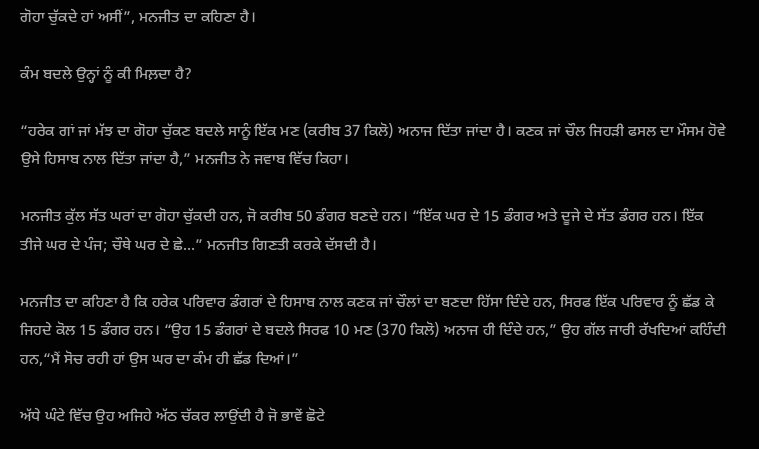ਗੋਹਾ ਚੁੱਕਦੇ ਹਾਂ ਅਸੀਂ”, ਮਨਜੀਤ ਦਾ ਕਹਿਣਾ ਹੈ।

ਕੰਮ ਬਦਲੇ ਉਨ੍ਹਾਂ ਨੂੰ ਕੀ ਮਿਲ਼ਦਾ ਹੈ?

“ਹਰੇਕ ਗਾਂ ਜਾਂ ਮੱਝ ਦਾ ਗੋਹਾ ਚੁੱਕਣ ਬਦਲੇ ਸਾਨੂੰ ਇੱਕ ਮਣ (ਕਰੀਬ 37 ਕਿਲੋ) ਅਨਾਜ ਦਿੱਤਾ ਜਾਂਦਾ ਹੈ। ਕਣਕ ਜਾਂ ਚੌਲ ਜਿਹੜੀ ਫਸਲ ਦਾ ਮੌਸਮ ਹੋਵੇ ਉਸੇ ਹਿਸਾਬ ਨਾਲ ਦਿੱਤਾ ਜਾਂਦਾ ਹੈ,” ਮਨਜੀਤ ਨੇ ਜਵਾਬ ਵਿੱਚ ਕਿਹਾ।

ਮਨਜੀਤ ਕੁੱਲ ਸੱਤ ਘਰਾਂ ਦਾ ਗੋਹਾ ਚੁੱਕਦੀ ਹਨ, ਜੋ ਕਰੀਬ 50 ਡੰਗਰ ਬਣਦੇ ਹਨ। “ਇੱਕ ਘਰ ਦੇ 15 ਡੰਗਰ ਅਤੇ ਦੂਜੇ ਦੇ ਸੱਤ ਡੰਗਰ ਹਨ। ਇੱਕ ਤੀਜੇ ਘਰ ਦੇ ਪੰਜ; ਚੌਥੇ ਘਰ ਦੇ ਛੇ...” ਮਨਜੀਤ ਗਿਣਤੀ ਕਰਕੇ ਦੱਸਦੀ ਹੈ।

ਮਨਜੀਤ ਦਾ ਕਹਿਣਾ ਹੈ ਕਿ ਹਰੇਕ ਪਰਿਵਾਰ ਡੰਗਰਾਂ ਦੇ ਹਿਸਾਬ ਨਾਲ ਕਣਕ ਜਾਂ ਚੌਲਾਂ ਦਾ ਬਣਦਾ ਹਿੱਸਾ ਦਿੰਦੇ ਹਨ, ਸਿਰਫ ਇੱਕ ਪਰਿਵਾਰ ਨੂੰ ਛੱਡ ਕੇ ਜਿਹਦੇ ਕੋਲ 15 ਡੰਗਰ ਹਨ। “ਉਹ 15 ਡੰਗਰਾਂ ਦੇ ਬਦਲੇ ਸਿਰਫ 10 ਮਣ (370 ਕਿਲੋ) ਅਨਾਜ ਹੀ ਦਿੰਦੇ ਹਨ,” ਉਹ ਗੱਲ ਜਾਰੀ ਰੱਖਦਿਆਂ ਕਹਿੰਦੀ ਹਨ,“ਮੈਂ ਸੋਚ ਰਹੀ ਹਾਂ ਉਸ ਘਰ ਦਾ ਕੰਮ ਹੀ ਛੱਡ ਦਿਆਂ।”

ਅੱਧੇ ਘੰਟੇ ਵਿੱਚ ਉਹ ਅਜਿਹੇ ਅੱਠ ਚੱਕਰ ਲਾਉਂਦੀ ਹੈ ਜੋ ਭਾਵੇਂ ਛੋਟੇ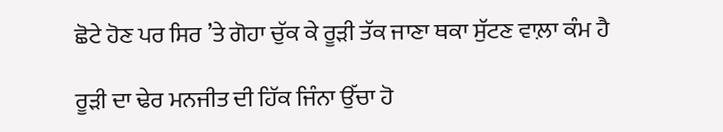ਛੋਟੇ ਹੋਣ ਪਰ ਸਿਰ ’ਤੇ ਗੋਹਾ ਚੁੱਕ ਕੇ ਰੂੜੀ ਤੱਕ ਜਾਣਾ ਥਕਾ ਸੁੱਟਣ ਵਾਲ਼ਾ ਕੰਮ ਹੈ

ਰੂੜੀ ਦਾ ਢੇਰ ਮਨਜੀਤ ਦੀ ਹਿੱਕ ਜਿੰਨਾ ਉੱਚਾ ਹੋ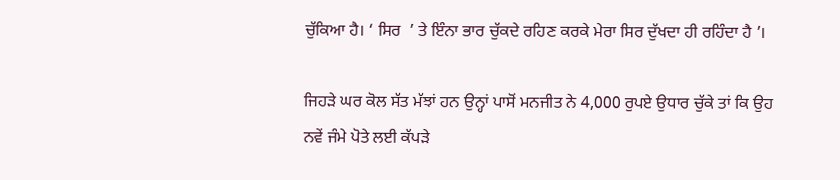ਚੁੱਕਿਆ ਹੈ। ‘ ਸਿਰ  ’ ਤੇ ਇੰਨਾ ਭਾਰ ਚੁੱਕਦੇ ਰਹਿਣ ਕਰਕੇ ਮੇਰਾ ਸਿਰ ਦੁੱਖਦਾ ਹੀ ਰਹਿੰਦਾ ਹੈ ’।

ਜਿਹੜੇ ਘਰ ਕੋਲ ਸੱਤ ਮੱਝਾਂ ਹਨ ਉਨ੍ਹਾਂ ਪਾਸੋਂ ਮਨਜੀਤ ਨੇ 4,000 ਰੁਪਏ ਉਧਾਰ ਚੁੱਕੇ ਤਾਂ ਕਿ ਉਹ ਨਵੇਂ ਜੰਮੇ ਪੋਤੇ ਲਈ ਕੱਪੜੇ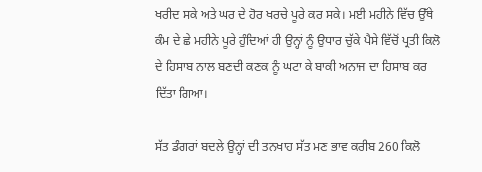ਖਰੀਦ ਸਕੇ ਅਤੇ ਘਰ ਦੇ ਹੋਰ ਖਰਚੇ ਪੂਰੇ ਕਰ ਸਕੇ। ਮਈ ਮਹੀਨੇ ਵਿੱਚ ਉੱਥੇ ਕੰਮ ਦੇ ਛੇ ਮਹੀਨੇ ਪੂਰੇ ਹੁੰਦਿਆਂ ਹੀ ਉਨ੍ਹਾਂ ਨੂੰ ਉਧਾਰ ਚੁੱਕੇ ਪੈਸੇ ਵਿੱਚੋਂ ਪ੍ਰਤੀ ਕਿਲੋ ਦੇ ਹਿਸਾਬ ਨਾਲ ਬਣਦੀ ਕਣਕ ਨੂੰ ਘਟਾ ਕੇ ਬਾਕੀ ਅਨਾਜ ਦਾ ਹਿਸਾਬ ਕਰ ਦਿੱਤਾ ਗਿਆ।

ਸੱਤ ਡੰਗਰਾਂ ਬਦਲੇ ਉਨ੍ਹਾਂ ਦੀ ਤਨਖਾਹ ਸੱਤ ਮਣ ਭਾਵ ਕਰੀਬ 260 ਕਿਲੋ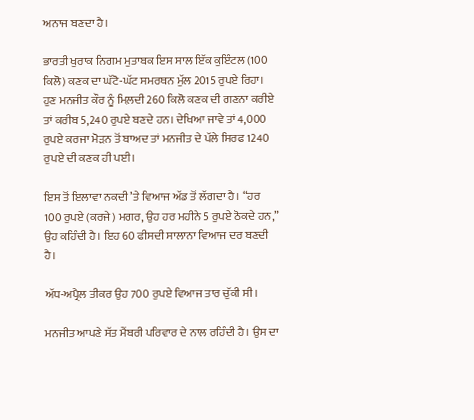ਅਨਾਜ ਬਣਦਾ ਹੈ।

ਭਾਰਤੀ ਖੁਰਾਕ ਨਿਗਮ ਮੁਤਾਬਕ ਇਸ ਸਾਲ ਇੱਕ ਕੁਇੰਟਲ (100 ਕਿਲੋ) ਕਣਕ ਦਾ ਘੱਟੋ-ਘੱਟ ਸਮਰਥਨ ਮੁੱਲ 2015 ਰੁਪਏ ਰਿਹਾ। ਹੁਣ ਮਨਜੀਤ ਕੌਰ ਨੂੰ ਮਿਲ਼ਦੀ 260 ਕਿਲੋ ਕਣਕ ਦੀ ਗਣਨਾ ਕਰੀਏ ਤਾਂ ਕਰੀਬ 5,240 ਰੁਪਏ ਬਣਦੇ ਹਨ। ਦੇਖਿਆ ਜਾਵੇ ਤਾਂ 4,000 ਰੁਪਏ ਕਰਜਾ ਮੋੜਨ ਤੋਂ ਬਾਅਦ ਤਾਂ ਮਨਜੀਤ ਦੇ ਪੱਲੇ ਸਿਰਫ 1240 ਰੁਪਏ ਦੀ ਕਣਕ ਹੀ ਪਈ।

ਇਸ ਤੋਂ ਇਲਾਵਾ ਨਕਦੀ ’ਤੇ ਵਿਆਜ ਅੱਡ ਤੋਂ ਲੱਗਦਾ ਹੈ। “ਹਰ 100 ਰੁਪਏ (ਕਰਜੇ) ਮਗਰ, ਉਹ ਹਰ ਮਹੀਨੇ 5 ਰੁਪਏ ਠੋਕਦੇ ਹਨ,”  ਉਹ ਕਹਿੰਦੀ ਹੈ। ਇਹ 60 ਫੀਸਦੀ ਸਾਲਾਨਾ ਵਿਆਜ ਦਰ ਬਣਦੀ ਹੈ।

ਅੱਧ-ਅਪ੍ਰੈਲ ਤੀਕਰ ਉਹ 700 ਰੁਪਏ ਵਿਆਜ ਤਾਰ ਚੁੱਕੀ ਸੀ।

ਮਨਜੀਤ ਆਪਣੇ ਸੱਤ ਮੈਂਬਰੀ ਪਰਿਵਾਰ ਦੇ ਨਾਲ ਰਹਿੰਦੀ ਹੈ। ਉਸ ਦਾ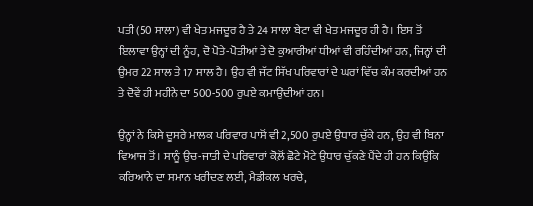ਪਤੀ (50 ਸਾਲਾ) ਵੀ ਖੇਤ ਮਜਦੂਰ ਹੈ ਤੇ 24 ਸਾਲਾ ਬੇਟਾ ਵੀ ਖੇਤ ਮਜਦੂਰ ਹੀ ਹੈ। ਇਸ ਤੋਂ ਇਲਾਵਾ ਉਨ੍ਹਾਂ ਦੀ ਨੂੰਹ, ਦੋ ਪੋਤੇ-ਪੋਤੀਆਂ ਤੇ ਦੋ ਕੁਆਰੀਆਂ ਧੀਆਂ ਵੀ ਰਹਿੰਦੀਆਂ ਹਨ, ਜਿਨ੍ਹਾਂ ਦੀ ਉਮਰ 22 ਸਾਲ ਤੇ 17 ਸਾਲ ਹੈ। ਉਹ ਵੀ ਜੱਟ ਸਿੱਖ ਪਰਿਵਾਰਾਂ ਦੇ ਘਰਾਂ ਵਿੱਚ ਕੰਮ ਕਰਦੀਆਂ ਹਨ ਤੇ ਦੋਵੇਂ ਹੀ ਮਹੀਨੇ ਦਾ 500-500 ਰੁਪਏ ਕਮਾਉਂਦੀਆਂ ਹਨ।

ਉਨ੍ਹਾਂ ਨੇ ਕਿਸੇ ਦੂਸਰੇ ਮਾਲਕ ਪਰਿਵਾਰ ਪਾਸੋਂ ਵੀ 2,500 ਰੁਪਏ ਉਧਾਰ ਚੁੱਕੇ ਹਨ, ਉਹ ਵੀ ਬਿਨਾ ਵਿਆਜ ਤੋਂ। ਸਾਨੂੰ ਉਚ-ਜਾਤੀ ਦੇ ਪਰਿਵਾਰਾਂ ਕੋਲ਼ੋਂ ਛੋਟੇ ਮੋਟੇ ਉਧਾਰ ਚੁੱਕਣੇ ਪੈਂਦੇ ਹੀ ਹਨ ਕਿਉਂਕਿ ਕਰਿਆਨੇ ਦਾ ਸਮਾਨ ਖਰੀਦਣ ਲਈ, ਮੈਡੀਕਲ ਖਰਚੇ,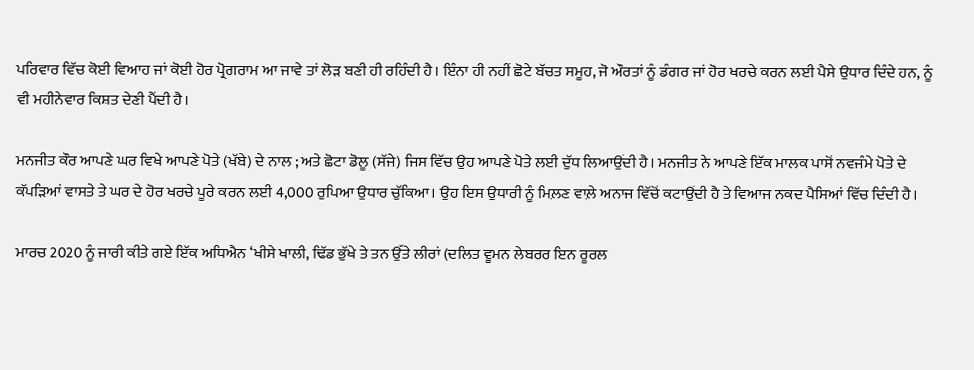ਪਰਿਵਾਰ ਵਿੱਚ ਕੋਈ ਵਿਆਹ ਜਾਂ ਕੋਈ ਹੋਰ ਪ੍ਰੋਗਰਾਮ ਆ ਜਾਵੇ ਤਾਂ ਲੋੜ ਬਣੀ ਹੀ ਰਹਿੰਦੀ ਹੈ। ਇੰਨਾ ਹੀ ਨਹੀਂ ਛੋਟੇ ਬੱਚਤ ਸਮੂਹ, ਜੋ ਔਰਤਾਂ ਨੂੰ ਡੰਗਰ ਜਾਂ ਹੋਰ ਖਰਚੇ ਕਰਨ ਲਈ ਪੈਸੇ ਉਧਾਰ ਦਿੰਦੇ ਹਨ, ਨੂੰ ਵੀ ਮਹੀਨੇਵਾਰ ਕਿਸ਼ਤ ਦੇਣੀ ਪੈਂਦੀ ਹੈ।

ਮਨਜੀਤ ਕੌਰ ਆਪਣੇ ਘਰ ਵਿਖੇ ਆਪਣੇ ਪੋਤੇ (ਖੱਬੇ) ਦੇ ਨਾਲ ; ਅਤੇ ਛੋਟਾ ਡੋਲੂ (ਸੱਜੇ) ਜਿਸ ਵਿੱਚ ਉਹ ਆਪਣੇ ਪੋਤੇ ਲਈ ਦੁੱਧ ਲਿਆਉਂਦੀ ਹੈ। ਮਨਜੀਤ ਨੇ ਆਪਣੇ ਇੱਕ ਮਾਲਕ ਪਾਸੋਂ ਨਵਜੰਮੇ ਪੋਤੇ ਦੇ ਕੱਪੜਿਆਂ ਵਾਸਤੇ ਤੇ ਘਰ ਦੇ ਹੋਰ ਖਰਚੇ ਪੂਰੇ ਕਰਨ ਲਈ 4,000 ਰੁਪਿਆ ਉਧਾਰ ਚੁੱਕਿਆ। ਉਹ ਇਸ ਉਧਾਰੀ ਨੂੰ ਮਿਲ਼ਣ ਵਾਲ਼ੇ ਅਨਾਜ ਵਿੱਚੋਂ ਕਟਾਉਂਦੀ ਹੈ ਤੇ ਵਿਆਜ ਨਕਦ ਪੈਸਿਆਂ ਵਿੱਚ ਦਿੰਦੀ ਹੈ।

ਮਾਰਚ 2020 ਨੂੰ ਜਾਰੀ ਕੀਤੇ ਗਏ ਇੱਕ ਅਧਿਐਨ ‘ਖੀਸੇ ਖਾਲੀ, ਢਿੱਡ ਭੁੱਖੇ ਤੇ ਤਨ ਉੱਤੇ ਲੀਰਾਂ (ਦਲਿਤ ਵੂਮਨ ਲੇਬਰਰ ਇਨ ਰੂਰਲ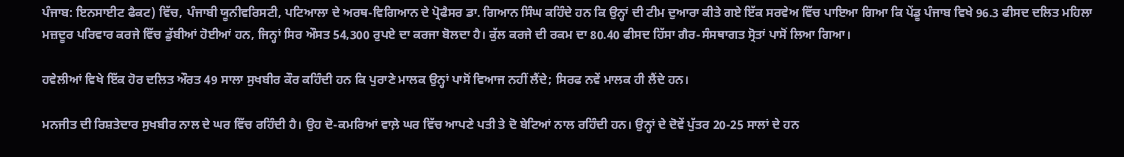ਪੰਜਾਬ: ਇਨਸਾਈਟ ਫੈਕਟ) ਵਿੱਚ, ਪੰਜਾਬੀ ਯੂਨੀਵਰਿਸਟੀ, ਪਟਿਆਲਾ ਦੇ ਅਰਥ-ਵਿਗਿਆਨ ਦੇ ਪ੍ਰੋਫੈਸਰ ਡਾ. ਗਿਆਨ ਸਿੰਘ ਕਹਿੰਦੇ ਹਨ ਕਿ ਉਨ੍ਹਾਂ ਦੀ ਟੀਮ ਦੁਆਰਾ ਕੀਤੇ ਗਏ ਇੱਕ ਸਰਵੇਅ ਵਿੱਚ ਪਾਇਆ ਗਿਆ ਕਿ ਪੇਂਡੂ ਪੰਜਾਬ ਵਿਖੇ 96.3 ਫੀਸਦ ਦਲਿਤ ਮਹਿਲਾ ਮਜ਼ਦੂਰ ਪਰਿਵਾਰ ਕਰਜੇ ਵਿੱਚ ਡੁੱਬੀਆਂ ਹੋਈਆਂ ਹਨ, ਜਿਨ੍ਹਾਂ ਸਿਰ ਔਸਤ 54,300 ਰੁਪਏ ਦਾ ਕਰਜਾ ਬੋਲਦਾ ਹੈ। ਕੁੱਲ ਕਰਜੇ ਦੀ ਰਕਮ ਦਾ 80.40 ਫੀਸਦ ਹਿੱਸਾ ਗੈਰ-ਸੰਸਥਾਗਤ ਸ੍ਰੋਤਾਂ ਪਾਸੋਂ ਲਿਆ ਗਿਆ।

ਹਵੇਲੀਆਂ ਵਿਖੇ ਇੱਕ ਹੋਰ ਦਲਿਤ ਔਰਤ 49 ਸਾਲਾ ਸੁਖਬੀਰ ਕੌਰ ਕਹਿੰਦੀ ਹਨ ਕਿ ਪੁਰਾਣੇ ਮਾਲਕ ਉਨ੍ਹਾਂ ਪਾਸੋਂ ਵਿਆਜ ਨਹੀਂ ਲੈਂਦੇ; ਸਿਰਫ ਨਵੇਂ ਮਾਲਕ ਹੀ ਲੈਂਦੇ ਹਨ।

ਮਨਜੀਤ ਦੀ ਰਿਸ਼ਤੇਦਾਰ ਸੁਖਬੀਰ ਨਾਲ ਦੇ ਘਰ ਵਿੱਚ ਰਹਿੰਦੀ ਹੈ। ਉਹ ਦੋ-ਕਮਰਿਆਂ ਵਾਲ਼ੇ ਘਰ ਵਿੱਚ ਆਪਣੇ ਪਤੀ ਤੇ ਦੋ ਬੇਟਿਆਂ ਨਾਲ ਰਹਿੰਦੀ ਹਨ। ਉਨ੍ਹਾਂ ਦੇ ਦੋਵੇਂ ਪੁੱਤਰ 20-25 ਸਾਲਾਂ ਦੇ ਹਨ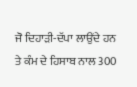ਜੋ ਦਿਹਾੜੀ-ਦੱਪਾ ਲਾਉਂਦੇ ਹਨ ਤੇ ਕੰਮ ਦੇ ਹਿਸਾਬ ਨਾਲ 300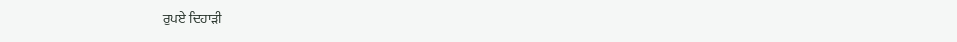ਰੁਪਏ ਦਿਹਾੜੀ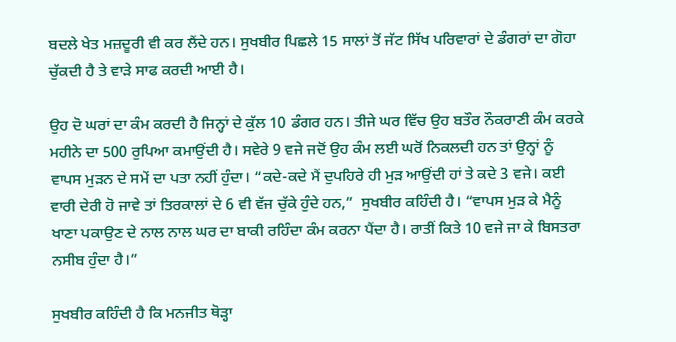ਬਦਲੇ ਖੇਤ ਮਜ਼ਦੂਰੀ ਵੀ ਕਰ ਲੈਂਦੇ ਹਨ। ਸੁਖਬੀਰ ਪਿਛਲੇ 15 ਸਾਲਾਂ ਤੋਂ ਜੱਟ ਸਿੱਖ ਪਰਿਵਾਰਾਂ ਦੇ ਡੰਗਰਾਂ ਦਾ ਗੋਹਾ ਚੁੱਕਦੀ ਹੈ ਤੇ ਵਾੜੇ ਸਾਫ ਕਰਦੀ ਆਈ ਹੈ।

ਉਹ ਦੋ ਘਰਾਂ ਦਾ ਕੰਮ ਕਰਦੀ ਹੈ ਜਿਨ੍ਹਾਂ ਦੇ ਕੁੱਲ 10 ਡੰਗਰ ਹਨ। ਤੀਜੇ ਘਰ ਵਿੱਚ ਉਹ ਬਤੌਰ ਨੌਕਰਾਣੀ ਕੰਮ ਕਰਕੇ ਮਹੀਨੇ ਦਾ 500 ਰੁਪਿਆ ਕਮਾਉਂਦੀ ਹੈ। ਸਵੇਰੇ 9 ਵਜੇ ਜਦੋਂ ਉਹ ਕੰਮ ਲਈ ਘਰੋਂ ਨਿਕਲਦੀ ਹਨ ਤਾਂ ਉਨ੍ਹਾਂ ਨੂੰ ਵਾਪਸ ਮੁੜਨ ਦੇ ਸਮੇਂ ਦਾ ਪਤਾ ਨਹੀਂ ਹੁੰਦਾ। “ਕਦੇ-ਕਦੇ ਮੈਂ ਦੁਪਹਿਰੇ ਹੀ ਮੁੜ ਆਉਂਦੀ ਹਾਂ ਤੇ ਕਦੇ 3 ਵਜੇ। ਕਈ ਵਾਰੀ ਦੇਰੀ ਹੋ ਜਾਵੇ ਤਾਂ ਤਿਰਕਾਲਾਂ ਦੇ 6 ਵੀ ਵੱਜ ਚੁੱਕੇ ਹੁੰਦੇ ਹਨ,”  ਸੁਖਬੀਰ ਕਹਿੰਦੀ ਹੈ। “ਵਾਪਸ ਮੁੜ ਕੇ ਮੈਨੂੰ ਖਾਣਾ ਪਕਾਉਣ ਦੇ ਨਾਲ ਨਾਲ ਘਰ ਦਾ ਬਾਕੀ ਰਹਿੰਦਾ ਕੰਮ ਕਰਨਾ ਪੈਂਦਾ ਹੈ। ਰਾਤੀਂ ਕਿਤੇ 10 ਵਜੇ ਜਾ ਕੇ ਬਿਸਤਰਾ ਨਸੀਬ ਹੁੰਦਾ ਹੈ।”

ਸੁਖਬੀਰ ਕਹਿੰਦੀ ਹੈ ਕਿ ਮਨਜੀਤ ਥੋੜ੍ਹਾ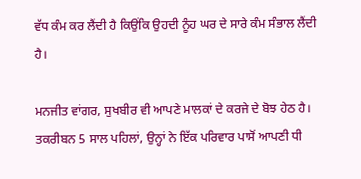ਵੱਧ ਕੰਮ ਕਰ ਲੈਂਦੀ ਹੈ ਕਿਉਂਕਿ ਉਹਦੀ ਨੂੰਹ ਘਰ ਦੇ ਸਾਰੇ ਕੰਮ ਸੰਭਾਲ ਲੈਂਦੀ ਹੈ।

ਮਨਜੀਤ ਵਾਂਗਰ, ਸੁਖਬੀਰ ਵੀ ਆਪਣੇ ਮਾਲਕਾਂ ਦੇ ਕਰਜੇ ਦੇ ਬੋਝ ਹੇਠ ਹੈ। ਤਕਰੀਬਨ 5 ਸਾਲ ਪਹਿਲਾਂ, ਉਨ੍ਹਾਂ ਨੇ ਇੱਕ ਪਰਿਵਾਰ ਪਾਸੋਂ ਆਪਣੀ ਧੀ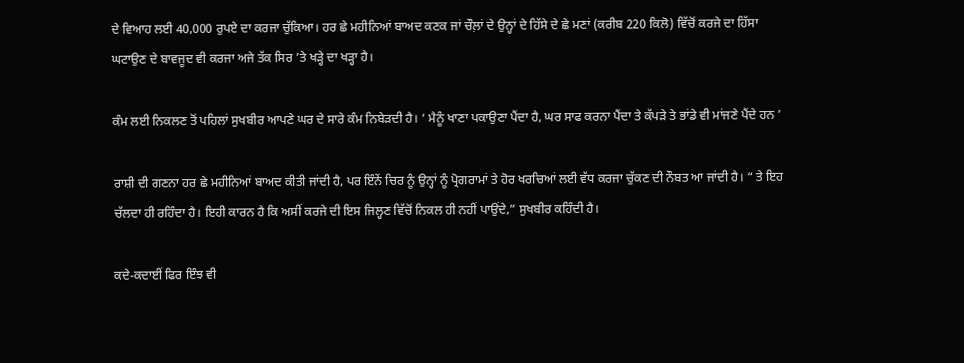ਦੇ ਵਿਆਹ ਲਈ 40,000 ਰੁਪਏ ਦਾ ਕਰਜਾ ਚੁੱਕਿਆ। ਹਰ ਛੇ ਮਹੀਨਿਆਂ ਬਾਅਦ ਕਣਕ ਜਾਂ ਚੌਲ਼ਾਂ ਦੇ ਉਨ੍ਹਾਂ ਦੇ ਹਿੱਸੇ ਦੇ ਛੇ ਮਣਾਂ (ਕਰੀਬ 220 ਕਿਲੋ) ਵਿੱਚੋਂ ਕਰਜੇ ਦਾ ਹਿੱਸਾ ਘਟਾਉਣ ਦੇ ਬਾਵਜੂਦ ਵੀ ਕਰਜਾ ਅਜੇ ਤੱਕ ਸਿਰ ’ਤੇ ਖੜ੍ਹੇ ਦਾ ਖੜ੍ਹਾ ਹੈ।

ਕੰਮ ਲਈ ਨਿਕਲਣ ਤੋਂ ਪਹਿਲਾਂ ਸੁਖਬੀਰ ਆਪਣੇ ਘਰ ਦੇ ਸਾਰੇ ਕੰਮ ਨਿਬੇੜਦੀ ਹੈ। ‘ ਮੈਨੂੰ ਖਾਣਾ ਪਕਾਉਣਾ ਪੈਂਦਾ ਹੈ, ਘਰ ਸਾਫ ਕਰਨਾ ਪੈਂਦਾ ਤੇ ਕੱਪੜੇ ਤੇ ਭਾਂਡੇ ਵੀ ਮਾਂਜਣੇ ਪੈਂਦੇ ਹਨ ’

ਰਾਸ਼ੀ ਦੀ ਗਣਨਾ ਹਰ ਛੇ ਮਹੀਨਿਆਂ ਬਾਅਦ ਕੀਤੀ ਜਾਂਦੀ ਹੈ, ਪਰ ਇੰਨੇਂ ਚਿਰ ਨੂੰ ਉਨ੍ਹਾਂ ਨੂੰ ਪ੍ਰੋਗਰਾਮਾਂ ਤੇ ਹੋਰ ਖਰਚਿਆਂ ਲਈ ਵੱਧ ਕਰਜਾ ਚੁੱਕਣ ਦੀ ਨੌਬਤ ਆ ਜਾਂਦੀ ਹੈ। “ ਤੇ ਇਹ ਚੱਲਦਾ ਹੀ ਰਹਿੰਦਾ ਹੈ। ਇਹੀ ਕਾਰਨ ਹੈ ਕਿ ਅਸੀਂ ਕਰਜੇ ਦੀ ਇਸ ਜਿਲ੍ਹਣ ਵਿੱਚੋਂ ਨਿਕਲ ਹੀ ਨਹੀਂ ਪਾਉਂਦੇ,” ਸੁਖਬੀਰ ਕਹਿੰਦੀ ਹੈ।

ਕਦੇ-ਕਦਾਈਂ ਫਿਰ ਇੰਝ ਵੀ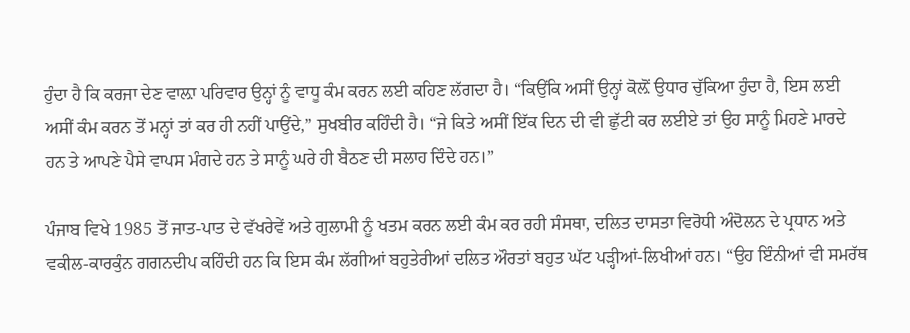ਹੁੰਦਾ ਹੈ ਕਿ ਕਰਜਾ ਦੇਣ ਵਾਲ਼ਾ ਪਰਿਵਾਰ ਉਨ੍ਹਾਂ ਨੂੰ ਵਾਧੂ ਕੰਮ ਕਰਨ ਲਈ ਕਹਿਣ ਲੱਗਦਾ ਹੈ। “ਕਿਉਂਕਿ ਅਸੀਂ ਉਨ੍ਹਾਂ ਕੋਲ਼ੋਂ ਉਧਾਰ ਚੁੱਕਿਆ ਹੁੰਦਾ ਹੈ, ਇਸ ਲਈ ਅਸੀਂ ਕੰਮ ਕਰਨ ਤੋਂ ਮਨ੍ਹਾਂ ਤਾਂ ਕਰ ਹੀ ਨਹੀਂ ਪਾਉਂਦੇ,” ਸੁਖਬੀਰ ਕਹਿੰਦੀ ਹੈ। “ਜੇ ਕਿਤੇ ਅਸੀਂ ਇੱਕ ਦਿਨ ਦੀ ਵੀ ਛੁੱਟੀ ਕਰ ਲਈਏ ਤਾਂ ਉਹ ਸਾਨੂੰ ਮਿਹਣੇ ਮਾਰਦੇ ਹਨ ਤੇ ਆਪਣੇ ਪੈਸੇ ਵਾਪਸ ਮੰਗਦੇ ਹਨ ਤੇ ਸਾਨੂੰ ਘਰੇ ਹੀ ਬੈਠਣ ਦੀ ਸਲਾਹ ਦਿੰਦੇ ਹਨ।”

ਪੰਜਾਬ ਵਿਖੇ 1985 ਤੋਂ ਜਾਤ-ਪਾਤ ਦੇ ਵੱਖਰੇਵੇਂ ਅਤੇ ਗੁਲਾਮੀ ਨੂੰ ਖਤਮ ਕਰਨ ਲਈ ਕੰਮ ਕਰ ਰਹੀ ਸੰਸਥਾ, ਦਲਿਤ ਦਾਸਤਾ ਵਿਰੋਧੀ ਅੰਦੋਲਨ ਦੇ ਪ੍ਰਧਾਨ ਅਤੇ ਵਕੀਲ-ਕਾਰਕੁੰਨ ਗਗਨਦੀਪ ਕਹਿੰਦੀ ਹਨ ਕਿ ਇਸ ਕੰਮ ਲੱਗੀਆਂ ਬਹੁਤੇਰੀਆਂ ਦਲਿਤ ਔਰਤਾਂ ਬਹੁਤ ਘੱਟ ਪੜ੍ਹੀਆਂ-ਲਿਖੀਆਂ ਹਨ। “ਉਹ ਇੰਨੀਆਂ ਵੀ ਸਮਰੱਥ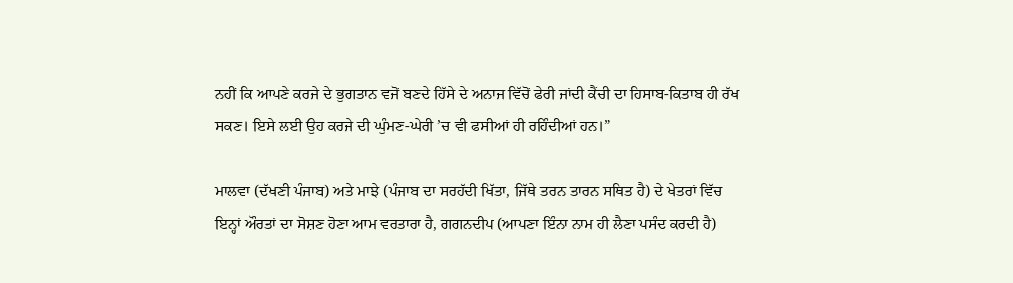ਨਹੀਂ ਕਿ ਆਪਣੇ ਕਰਜੇ ਦੇ ਭੁਗਤਾਨ ਵਜੋਂ ਬਣਦੇ ਹਿੱਸੇ ਦੇ ਅਨਾਜ ਵਿੱਚੋਂ ਫੇਰੀ ਜਾਂਦੀ ਕੈਂਚੀ ਦਾ ਹਿਸਾਬ-ਕਿਤਾਬ ਹੀ ਰੱਖ ਸਕਣ। ਇਸੇ ਲਈ ਉਹ ਕਰਜੇ ਦੀ ਘੁੰਮਣ-ਘੇਰੀ ’ਚ ਵੀ ਫਸੀਆਂ ਹੀ ਰਹਿੰਦੀਆਂ ਹਨ।”

ਮਾਲਵਾ (ਦੱਖਣੀ ਪੰਜਾਬ) ਅਤੇ ਮਾਝੇ (ਪੰਜਾਬ ਦਾ ਸਰਹੱਦੀ ਖਿੱਤਾ, ਜਿੱਥੇ ਤਰਨ ਤਾਰਨ ਸਥਿਤ ਹੈ) ਦੇ ਖੇਤਰਾਂ ਵਿੱਚ ਇਨ੍ਹਾਂ ਔਰਤਾਂ ਦਾ ਸੋਸ਼ਣ ਹੋਣਾ ਆਮ ਵਰਤਾਰਾ ਹੈ, ਗਗਨਦੀਪ (ਆਪਣਾ ਇੰਨਾ ਨਾਮ ਹੀ ਲੈਣਾ ਪਸੰਦ ਕਰਦੀ ਹੈ)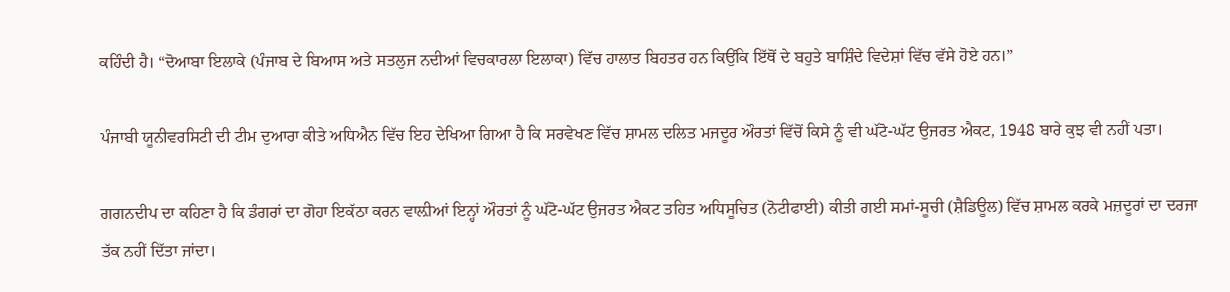ਕਹਿੰਦੀ ਹੈ। “ਦੋਆਬਾ ਇਲਾਕੇ (ਪੰਜਾਬ ਦੇ ਬਿਆਸ ਅਤੇ ਸਤਲੁਜ ਨਦੀਆਂ ਵਿਚਕਾਰਲਾ ਇਲਾਕਾ) ਵਿੱਚ ਹਾਲਾਤ ਬਿਹਤਰ ਹਨ ਕਿਉਂਕਿ ਇੱਥੋਂ ਦੇ ਬਹੁਤੇ ਬਾਸ਼ਿੰਦੇ ਵਿਦੇਸ਼ਾਂ ਵਿੱਚ ਵੱਸੇ ਹੋਏ ਹਨ।”

ਪੰਜਾਬੀ ਯੂਨੀਵਰਸਿਟੀ ਦੀ ਟੀਮ ਦੁਆਰਾ ਕੀਤੇ ਅਧਿਐਨ ਵਿੱਚ ਇਹ ਦੇਖਿਆ ਗਿਆ ਹੈ ਕਿ ਸਰਵੇਖਣ ਵਿੱਚ ਸ਼ਾਮਲ ਦਲਿਤ ਮਜਦੂਰ ਔਰਤਾਂ ਵਿੱਚੋਂ ਕਿਸੇ ਨੂੰ ਵੀ ਘੱਟੋ-ਘੱਟ ਉਜਰਤ ਐਕਟ, 1948 ਬਾਰੇ ਕੁਝ ਵੀ ਨਹੀਂ ਪਤਾ।

ਗਗਨਦੀਪ ਦਾ ਕਹਿਣਾ ਹੈ ਕਿ ਡੰਗਰਾਂ ਦਾ ਗੋਹਾ ਇਕੱਠਾ ਕਰਨ ਵਾਲ਼ੀਆਂ ਇਨ੍ਹਾਂ ਔਰਤਾਂ ਨੂੰ ਘੱਟੋ-ਘੱਟ ਉਜਰਤ ਐਕਟ ਤਹਿਤ ਅਧਿਸੂਚਿਤ (ਨੋਟੀਫਾਈ) ਕੀਤੀ ਗਈ ਸਮਾਂ-ਸੂਚੀ (ਸ਼ੈਡਿਊਲ) ਵਿੱਚ ਸ਼ਾਮਲ ਕਰਕੇ ਮਜ਼ਦੂਰਾਂ ਦਾ ਦਰਜਾ ਤੱਕ ਨਹੀਂ ਦਿੱਤਾ ਜਾਂਦਾ।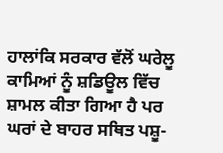ਹਾਲਾਂਕਿ ਸਰਕਾਰ ਵੱਲੋਂ ਘਰੇਲੂ ਕਾਮਿਆਂ ਨੂੰ ਸ਼ਡਿਊਲ ਵਿੱਚ ਸ਼ਾਮਲ ਕੀਤਾ ਗਿਆ ਹੈ ਪਰ ਘਰਾਂ ਦੇ ਬਾਹਰ ਸਥਿਤ ਪਸ਼ੂ-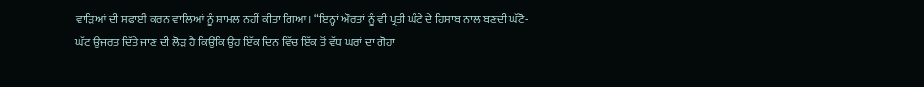ਵਾੜਿਆਂ ਦੀ ਸਫਾਈ ਕਰਨ ਵਾਲਿਆਂ ਨੂੰ ਸ਼ਾਮਲ ਨਹੀਂ ਕੀਤਾ ਗਿਆ। “ਇਨ੍ਹਾਂ ਔਰਤਾਂ ਨੂੰ ਵੀ ਪ੍ਰਤੀ ਘੰਟੇ ਦੇ ਹਿਸਾਬ ਨਾਲ ਬਣਦੀ ਘੱਟੋ-ਘੱਟ ਉਜਰਤ ਦਿੱਤੇ ਜਾਣ ਦੀ ਲੋੜ ਹੈ ਕਿਉਂਕਿ ਉਹ ਇੱਕ ਦਿਨ ਵਿੱਚ ਇੱਕ ਤੋਂ ਵੱਧ ਘਰਾਂ ਦਾ ਗੋਹਾ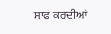ਸਾਫ ਕਰਦੀਆਂ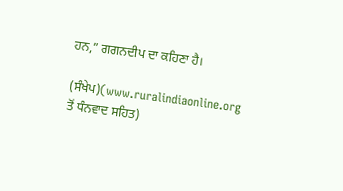ਹਨ,” ਗਗਨਦੀਪ ਦਾ ਕਹਿਣਾ ਹੈ।

(ਸੰਖੇਪ)(www.ruralindiaonline.org  ਤੋਂ ਧੰਨਵਾਦ ਸਹਿਤ)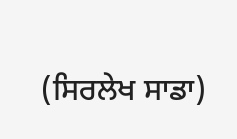(ਸਿਰਲੇਖ ਸਾਡਾ)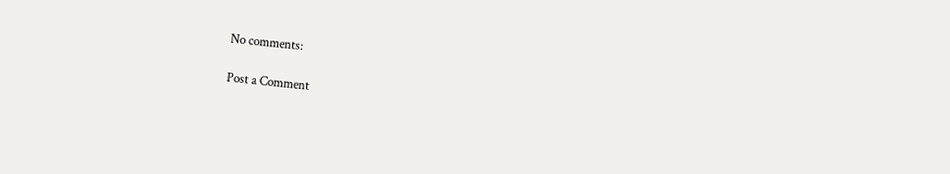No comments:

Post a Comment